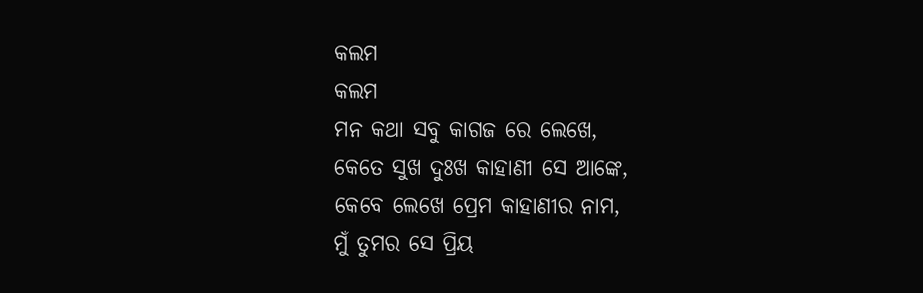କଲମ
କଲମ
ମନ କଥା ସବୁ କାଗଜ ରେ ଲେଖେ,
କେତେ ସୁଖ ଦୁଃଖ କାହାଣୀ ସେ ଆଙ୍କେ,
କେବେ ଲେଖେ ପ୍ରେମ କାହାଣୀର ନାମ,
ମୁଁ ତୁମର ସେ ପ୍ରିୟ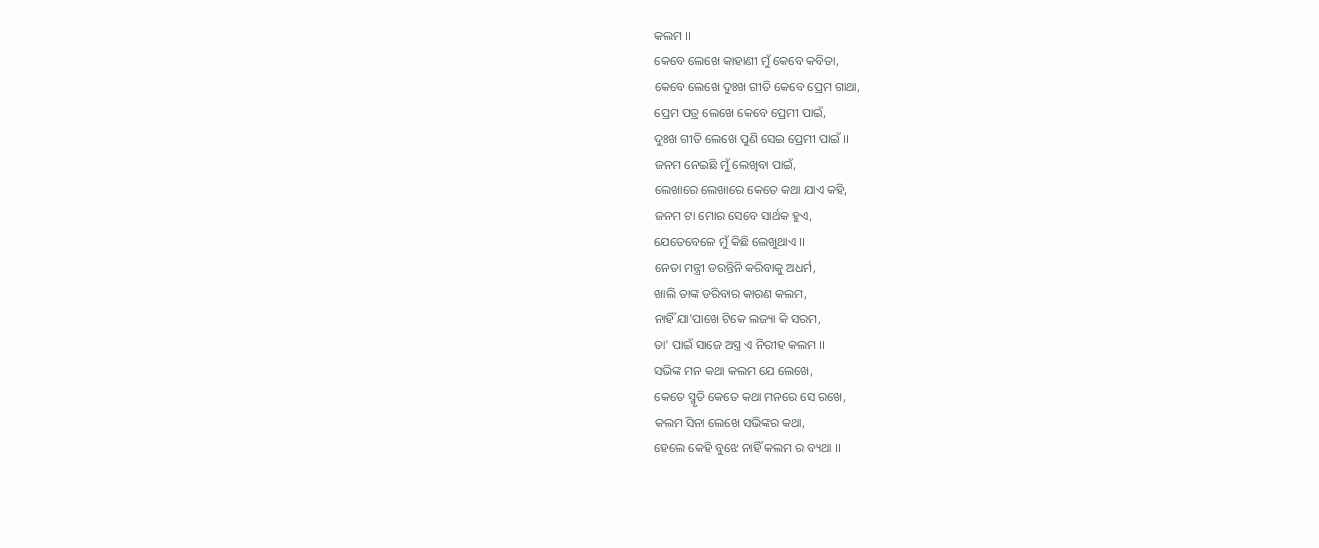କଲମ ।।
କେବେ ଲେଖେ କାହାଣୀ ମୁଁ କେବେ କବିତା,
କେବେ ଲେଖେ ଦୁଃଖ ଗୀତି କେବେ ପ୍ରେମ ଗାଥା,
ପ୍ରେମ ପତ୍ର ଲେଖେ କେବେ ପ୍ରେମୀ ପାଇଁ,
ଦୁଃଖ ଗୀତି ଲେଖେ ପୁଣି ସେଇ ପ୍ରେମୀ ପାଇଁ ।।
ଜନମ ନେଇଛି ମୁଁ ଲେଖିବା ପାଇଁ,
ଲେଖାରେ ଲେଖାରେ କେତେ କଥା ଯାଏ କହି,
ଜନମ ଟା ମୋର ସେବେ ସାର୍ଥକ ହୁଏ,
ଯେତେବେଳେ ମୁଁ କିଛି ଲେଖୁଥାଏ ।।
ନେତା ମନ୍ତ୍ରୀ ଡରନ୍ତିନି କରିବାକୁ ଅଧର୍ମ,
ଖାଲି ତାଙ୍କ ଡରିବାର କାରଣ କଲମ,
ନାହିଁ ଯା'ପାଖେ ଟିକେ ଲଜ୍ୟା କି ସରମ,
ତା' ପାଇଁ ସାଜେ ଅସ୍ତ୍ର ଏ ନିରୀହ କଲମ ।।
ସଭିଙ୍କ ମନ କଥା କଲମ ଯେ ଲେଖେ,
କେତେ ସ୍ମୃତି କେତେ କଥା ମନରେ ସେ ରଖେ,
କଲମ ସିନା ଲେଖେ ସଭିଙ୍କର କଥା,
ହେଲେ କେହି ବୁଝେ ନାହିଁ କଲମ ର ବ୍ୟଥା ।।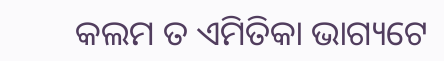କଲମ ତ ଏମିତିକା ଭାଗ୍ୟଟେ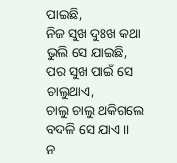ପାଇଛି,
ନିଜ ସୁଖ ଦୁଃଖ କଥା ଭୁଲି ସେ ଯାଇଛି,
ପର ସୁଖ ପାଇଁ ସେ ଚାଲୁଥାଏ,
ଚାଲୁ ଚାଲୁ ଥକିଗଲେ ବଦଳି ସେ ଯାଏ ।।
ନ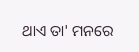ଥାଏ ତା' ମନରେ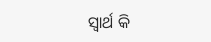ସ୍ୱାର୍ଥ କି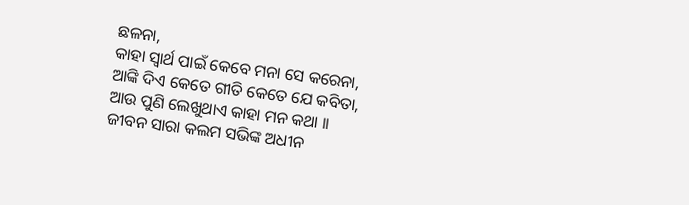ଛଳନା,
କାହା ସ୍ୱାର୍ଥ ପାଇଁ କେବେ ମନା ସେ କରେନା,
ଆଙ୍କି ଦିଏ କେତେ ଗୀତି କେତେ ଯେ କବିତା,
ଆଉ ପୁଣି ଲେଖୁଥାଏ କାହା ମନ କଥା ।।
ଜୀବନ ସାରା କଲମ ସଭିଙ୍କ ଅଧୀନ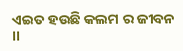ଏଇତ ହଉଛି କଲମ ର ଜୀବନ ।।